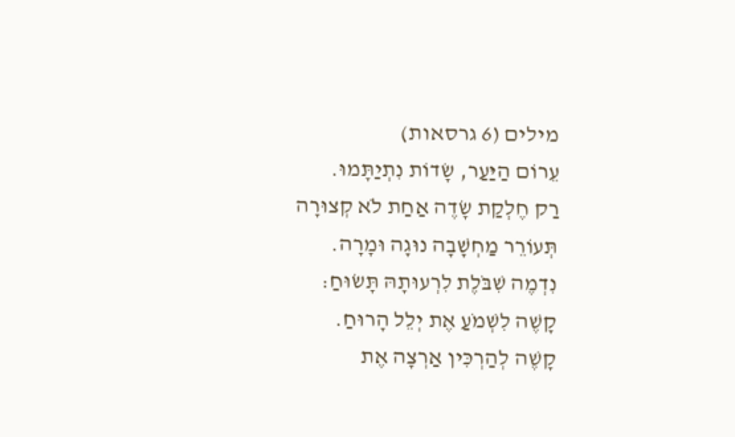מילים (6 גרסאות)
עֵרוֹם הַיַּעַר, שָׂדוֹת נִתְיַתָּמוּ.
רַק חֶלְקַת שָׂדֶה אַחַת לֹא קְצוּרָה
תְּעוֹרֵר מַחְשָׁבָה נוּגָה וּמָרָה.
נִדְמֶה שִׁבֹּלֶת לִרְעוּתָהּ תָּשׂוּחַ:
קָשֶׁה לִשְׁמֹעַ אֶת יְלֵל הָרוּחַ.
קָשֶׁה לְהַרְכִּין אַרְצָה אֶת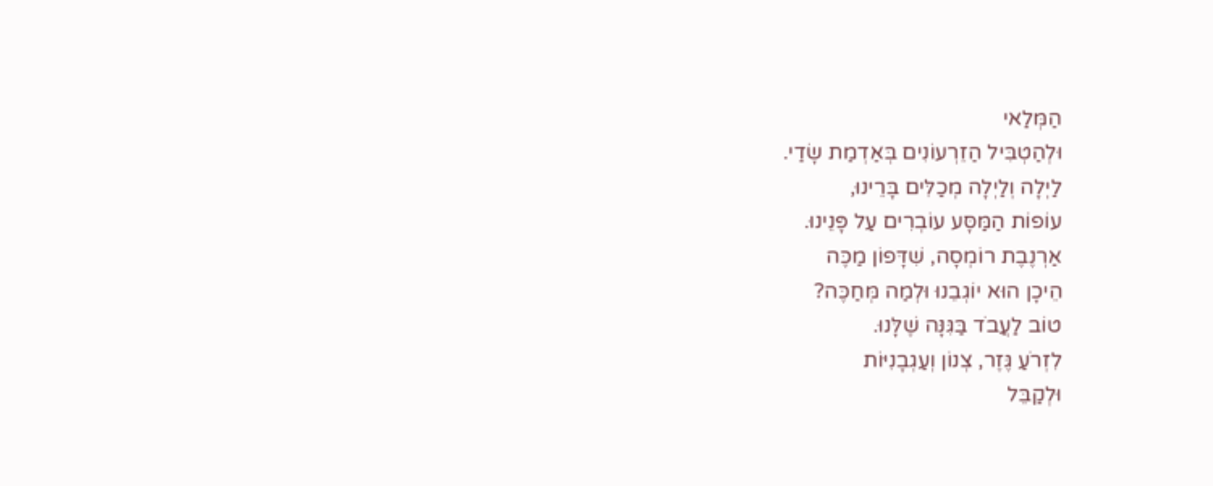הַמְּלַאי
וּלְהַטְבִּיל הַזֵרְעוֹנִים בְּאַדְמַת שָׂדַי.
לַיְלָה וְלַיְלָה מְכַלִּים בָּרֵינוּ,
עוֹפוֹת הַמַּסָּע עוֹבְרִים עַל פָּנֵינוּ.
אַרְנֶבֶת רוֹמְסָה, שִׁדָּפוֹן מַכֶּה
הֵיכָן הוּא יוֹגְבֵנוּ וּלְמַה מְּחַכֶּה?
טוֹב לַעֲבֹד בַּגִּנָּה שֶׁלָּנוּ.
לִזְרֹעַ גֶּזֶר, צְנוֹן וְעַגְבָנִיּוֹת
וּלְקַבֵּל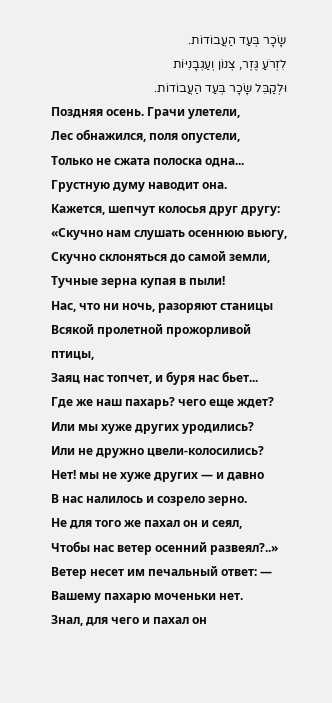שָׂכָר בְּעַד הַעֲבוֹדוֹת.
לִזְרֹעַ גֶּזֶר, צְנוֹן וְעַגְבָנִיּוֹת
וּלְקַבֵּל שָׂכָר בְּעַד הַעֲבוֹדוֹת.
Поздняя осень. Грачи улетели,
Лес обнажился, поля опустели,
Только не сжата полоска одна...
Грустную думу наводит она.
Кажется, шепчут колосья друг другу:
«Скучно нам слушать осеннюю вьюгу,
Скучно склоняться до самой земли,
Тучные зерна купая в пыли!
Нас, что ни ночь, разоряют станицы
Всякой пролетной прожорливой птицы,
Заяц нас топчет, и буря нас бьет...
Где же наш пахарь? чего еще ждет?
Или мы хуже других уродились?
Или не дружно цвели-колосились?
Нет! мы не хуже других — и давно
В нас налилось и созрело зерно.
Не для того же пахал он и сеял,
Чтобы нас ветер осенний развеял?..»
Ветер несет им печальный ответ: —
Вашему пахарю моченьки нет.
Знал, для чего и пахал он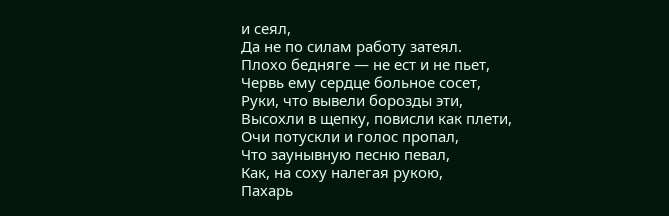и сеял,
Да не по силам работу затеял.
Плохо бедняге — не ест и не пьет,
Червь ему сердце больное сосет,
Руки, что вывели борозды эти,
Высохли в щепку, повисли как плети,
Очи потускли и голос пропал,
Что заунывную песню певал,
Как, на соху налегая рукою,
Пахарь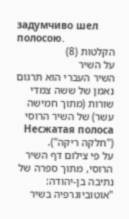задумчиво шел полосою.
הקלטות (8)
על השיר
השיר העברי הוא תרגום נאמן של ששה צמדי שורות (מתוך חמישה עשר) של השיר הרוסי Несжатая полоса ("חלקה ריקה").
על פי צילום דף השיר הרוסי, מתוך ספרה של נתיבה בן-יהודה: "אוטוביוגרפיה בשיר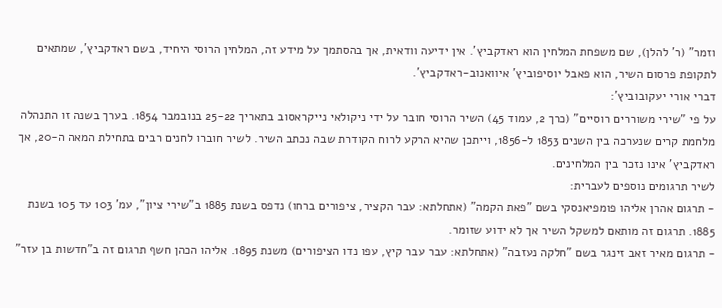וזמר" (ר' להלן), שם משפחת המלחין הוא ראדקביץ'. אין ידיעה וודאית, אך בהסתמך על מידע זה, המלחין הרוסי היחיד, בשם ראדקביץ', שמתאים לתקופת פרסום השיר, הוא פאבל יוסיפוביץ' איוואנוב-ראדקביץ'.
דברי אורי יעקובוביץ':
על פי "שירי משוררים רוסיים" (כרך 2, עמוד 45) השיר הרוסי חובר על ידי ניקולאי נייקראסוב בתאריך 25-22 בנובמבר 1854. בערך בשנה זו התנהלה מלחמת קרים שנערכה בין השנים 1853 ל-1856, וייתכן שהיא הרקע לרוח הקודרת שבה נכתב השיר. לשיר חוברו לחנים רבים בתחילת המאה ה-20, אך ראדקביץ' אינו נזכר בין המלחינים.
לשיר תרגומים נוספים לעברית:
- תרגום אהרן אליהו פומפיאנסקי בשם "פאת הקמה" (אתחלתא: עבר הקציר, ציפורים ברחו) נדפס בשנת 1885 ב"שירי ציון", עמ' 103 עד 105 בשנת 1885. תרגום זה מותאם למשקל השיר אך לא ידוע שזומר.
- תרגום מאיר זאב זינגר בשם "חלקה נעזבה" (אתחלתא: עבר עבר קיץ, עפו נדו הציפורים) משנת 1895. אליהו הכהן חשף תרגום זה ב"חדשות בן עזר"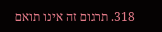318. תרגום זה אינו תואם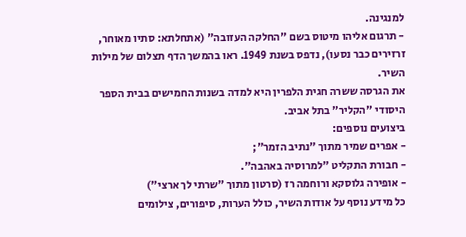למנגינה.
- תרגום אליהו מיטוס בשם "החלקה העזובה" (אתחלתא: סתיו מאוחר, זרזירים כבר נסעו), נדפס בשנת 1949. ראו בהמשך הדף תצלום של מילות השיר.
את הגרסה ששרה חגית הלפרין היא למדה בשנות החמישים בבית הספר היסודי "הקליר" בתל אביב.
ביצועים נוספים:
- אפרים שמיר מתוך "נתיב הזמר";
- חבורת התקליט "למרוסיה באהבה".
- אופירה גלוסקא ורוחמה רז (סרטון מתוך "שרתי לך ארצי")
כל מידע נוסף על אודות השיר, כולל הערות, סיפורים, צילומים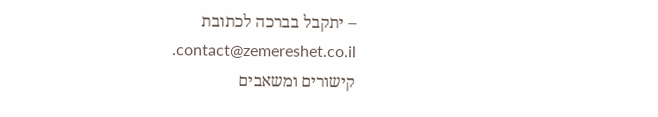– יתקבל בברכה לכתובת contact@zemereshet.co.il.
קישורים ומשאבים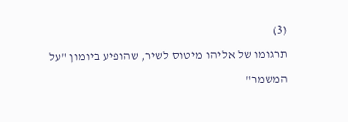(3)
תרגומו של אליהו מיטוס לשיר, שהופיע ביומון "על המשמר"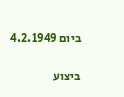ביום 4.2.1949

ביצוע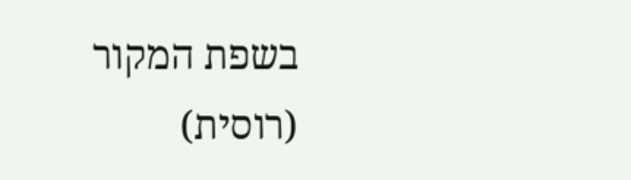בשפת המקור (רוסית)